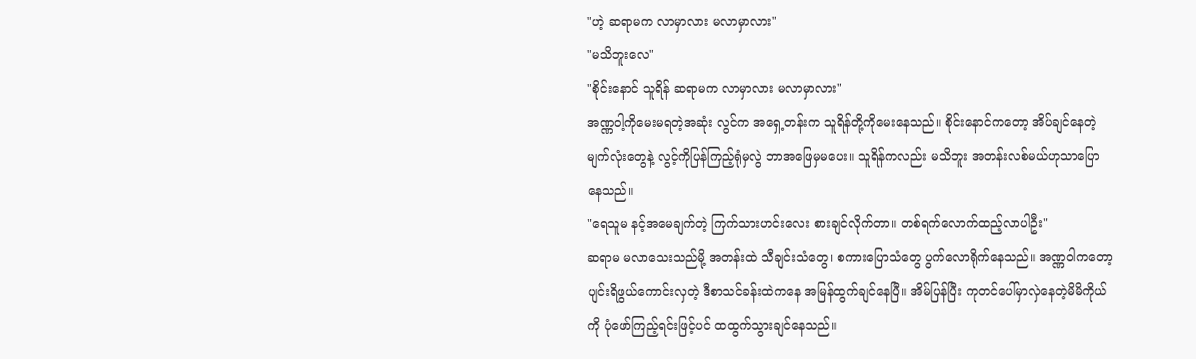"ဟဲ့ ဆရာမက လာမှာလား မလာမှာလား"
"မသိဘူးလေ"
"စိုင်းနောင် သူရိန် ဆရာမက လာမှာလား မလာမှာလား"
အဏ္ဏဝါ့ကိုမေးမရတဲ့အဆုံး လွင်က အရှေ့တန်းက သူရိန်တို့ကိုမေးနေသည်။ စိုင်းနောင်ကတော့ အိပ်ချင်နေတဲ့မျက်လုံးတွေနဲ့ လွင့်ကိုပြန်ကြည့်ရုံမှလွဲ ဘာအဖြေမှမပေး။ သူရိန်ကလည်း မသိဘူး အတန်းလစ်မယ်ဟုသာပြောနေသည်။
"ရေသူမ နင့်အမေချက်တဲ့ ကြက်သားဟင်းလေး စားချင်လိုက်တာ။ တစ်ရက်လောက်ထည့်လာပါဦး"
ဆရာမ မလာသေးသည်မို့ အတန်းထဲ သီချင်းသံတွေ၊ စကားပြောသံတွေ ပွက်လောရိုက်နေသည်။ အဏ္ဏဝါကတော့ ပျင်းရိဖွယ်ကောင်းလှတဲ့ ဒီစာသင်ခန်းထဲကနေ အမြန်ထွက်ချင်နေပြီ။ အိမ်ပြန်ပြီး ကုတင်ပေါ်မှာလှဲနေတဲ့မိမိကိုယ်ကို ပုံဖော်ကြည့်ရင်းဖြင့်ပင် ထထွက်သွားချင်နေသည်။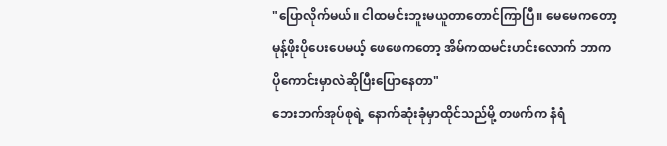"ပြောလိုက်မယ်။ ငါထမင်းဘူးမယူတာတောင်ကြာပြီ။ မေမေကတော့ မုန့်ဖိုးပိုပေးပေမယ့် ဖေဖေကတော့ အိမ်ကထမင်းဟင်းလောက် ဘာကပိုကောင်းမှာလဲဆိုပြီးပြောနေတာ"
ဘေးဘက်အုပ်စုရဲ့ နောက်ဆုံးခုံမှာထိုင်သည်မို့ တဖက်က နံရံ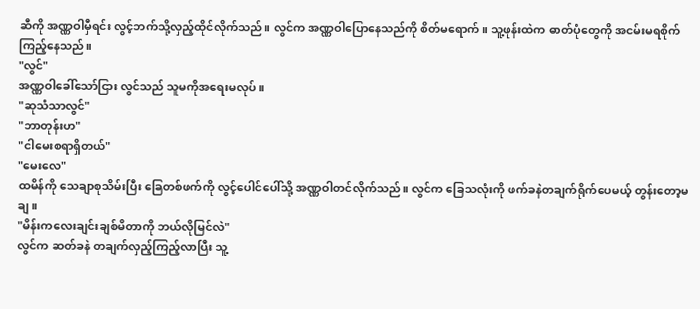ဆီကို အဏ္ဏဝါမှီရင်း လွင့်ဘက်သို့လှည့်ထိုင်လိုက်သည်။ လွင်က အဏ္ဏဝါပြောနေသည်ကို စိတ်မရောက်။ သူ့ဖုန်းထဲက ဓာတ်ပုံတွေကို အငမ်းမရစိုက်ကြည့်နေသည်။
"လွင်"
အဏ္ဏဝါခေါ်သော်ငြား လွင်သည် သူမကိုအရေးမလုပ်။
"ဆုသံသာလွင်"
"ဘာတုန်းဟ"
"ငါမေးစရာရှိတယ်"
"မေးလေ"
ထမိန်ကို သေချာစုသိမ်းပြီး ခြေတစ်ဖက်ကို လွင့်ပေါင်ပေါ်သို့ အဏ္ဏဝါတင်လိုက်သည်။ လွင်က ခြေသလုံးကို ဖက်ခနဲတချက်ရိုက်ပေမယ့် တွန်းတော့မချ။
"မိန်းကလေးချင်းချစ်မိတာကို ဘယ်လိုမြင်လဲ"
လွင်က ဆတ်ခနဲ တချက်လှည့်ကြည့်လာပြီး သူ့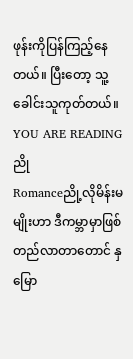ဖုန်းကိုပြန်ကြည့်နေတယ်။ ပြီးတော့ သူ့ခေါင်းသူကုတ်တယ်။
YOU ARE READING
ညို
Romanceညို့လိုမိန်းမမျိုးဟာ ဒီကမ္ဘာမှာဖြစ်တည်လာတာတောင် နှမြော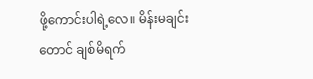ဖို့ကောင်းပါရဲ့လေ။ မိန်းမချင်းတောင် ချစ်မိရက်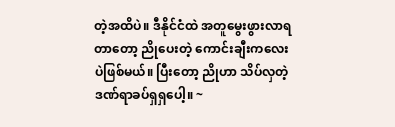တဲ့အထိပဲ။ ဒီနိုင်ငံထဲ အတူမွေးဖွားလာရတာတော့ ညိုပေးတဲ့ ကောင်းချီးကလေးပဲဖြစ်မယ်။ ပြီးတော့ ညိုဟာ သိပ်လှတဲ့ ဒဏ်ရာခပ်ရှရှပေါ့။ ~